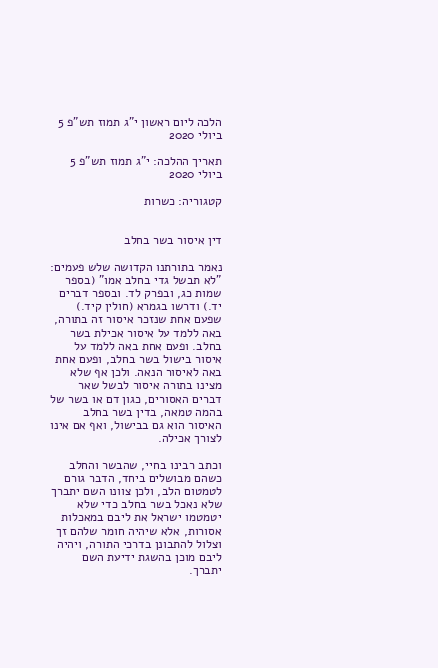הלכה ליום ראשון י"ג תמוז תש"פ 5 ביולי 2020

תאריך ההלכה: י"ג תמוז תש"פ 5 ביולי 2020

קטגוריה: כשרות


דין איסור בשר בחלב

נאמר בתורתנו הקדושה שלש פעמים: "לא תבשל גדי בחלב אמו" (בספר שמות כג, ובפרק לד. ובספר דברים יד.) ודרשו בגמרא (חולין קיד.) שפעם אחת שנזכר איסור זה בתורה, באה ללמד על איסור אכילת בשר בחלב. ופעם אחת באה ללמד על איסור בישול בשר בחלב, ופעם אחת באה לאיסור הנאה. ולכן אף שלא מצינו בתורה איסור לבשל שאר דברים האסורים, כגון דם או בשר של בהמה טמאה, בדין בשר בחלב האיסור הוא גם בבישול, ואף אם אינו לצורך אכילה.

וכתב רבינו בחיי, שהבשר והחלב כשהם מבושלים ביחד, הדבר גורם לטמטום הלב, ולכן צוונו השם יתברך שלא נאכל בשר בחלב כדי שלא יטמטמו ישראל את ליבם במאכלות אסורות, אלא שיהיה חומר שלהם זך וצלול להתבונן בדרכי התורה, ויהיה ליבם מוכן בהשגת ידיעת השם יתברך.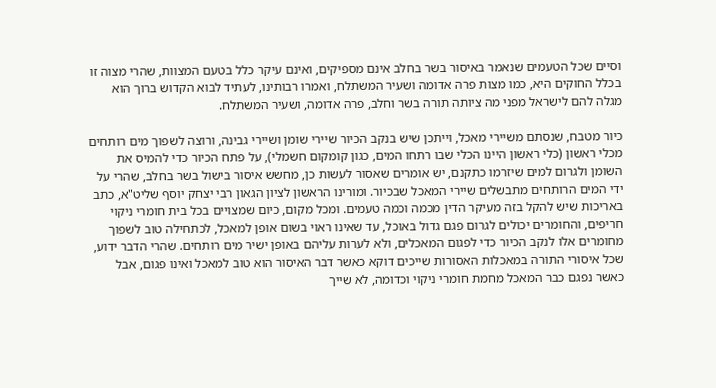וסיים שכל הטעמים שנאמר באיסור בשר בחלב אינם מספיקים, ואינם עיקר כלל בטעם המצוות, שהרי מצוה זו בכלל החוקים היא, כמו מצות פרה אדומה ושעיר המשתלח, ואמרו רבותינו, לעתיד לבוא הקדוש ברוך הוא מגלה להם לישראל מפני מה ציותה תורה בשר וחלב, פרה אדומה, ושעיר המשתלח.

כיור מטבח, שנסתם משיירי מאכל, וייתכן שיש בנקב הכיור שיירי שומן ושיירי גבינה, ורוצה לשפוך מים רותחים מכלי ראשון (כלי ראשון היינו הכלי שבו רתחו המים, כגון קומקום חשמלי), על פתח הכיור כדי להמיס את השומן ולגרום למים שיזרמו כתקנם, יש אומרים שאסור לעשות כן, מחשש איסור בישול בשר בחלב, שהרי על ידי המים הרותחים מתבשלים שיירי המאכל שבכיור. ומורינו הראשון לציון הגאון רבי יצחק יוסף שליט"א, כתב באריכות שיש להקל בזה מעיקר הדין מכמה וכמה טעמים. ומכל מקום, כיום שמצויים בכל בית חומרי ניקוי חריפים, והחומרים יכולים לגרום פגם גדול באוכל, עד שאינו ראוי בשום אופן למאכל, לכתחילה טוב לשפוך מחומרים אלו לנקב הכיור כדי לפגום המאכלים, ולא לערות עליהם באופן ישיר מים רותחים. שהרי הדבר ידוע, שכל איסורי התורה במאכלות האסורות שייכים דוקא כאשר דבר האיסור הוא טוב למאכל ואינו פגום, אבל כאשר נפגם כבר המאכל מחמת חומרי ניקוי וכדומה, לא שייך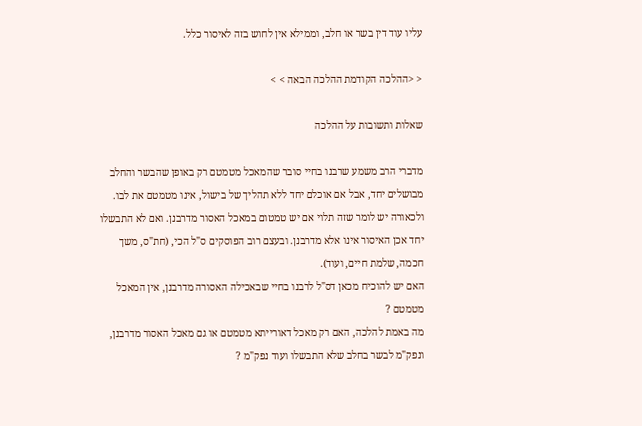עליו עוד דין בשר או חלב, וממילא אין לחוש בזה לאיסור כלל.

< <ההלכה הקודמת ההלכה הבאה > >

שאלות ותשובות על ההלכה

מדברי הרב משמע שרבנו בחיי סובר שהמאכל מטמטם רק באופן שהבשר והחלב מבושלים יחד, אבל אם אוכלם יחד ללא תהליך של בישול, אינו מטמטם את לבו.
ולכאורה יש לומר שזה תלוי אם יש טמטום במאכל האסור מדרבנן. ואם לא התבשלו יחד אכן האיסור אינו אלא מדרבנן. ובעצם רוב הפוסקים ס"ל הכי, (חת"ס, משך חכמה, שלמת חיים, ועוד).
האם יש להוכיח מכאן דס"ל לרבנו בחיי שבאכילה האסורה מדרבנן, אין המאכל מטמטם ?
מה באמת להלכה, האם רק מאכל דאורייתא מטמטם או גם מאכל האסור מדרבנן, ונפק"מ לבשר בחלב שלא התבשלו ועוד נפק"מ ?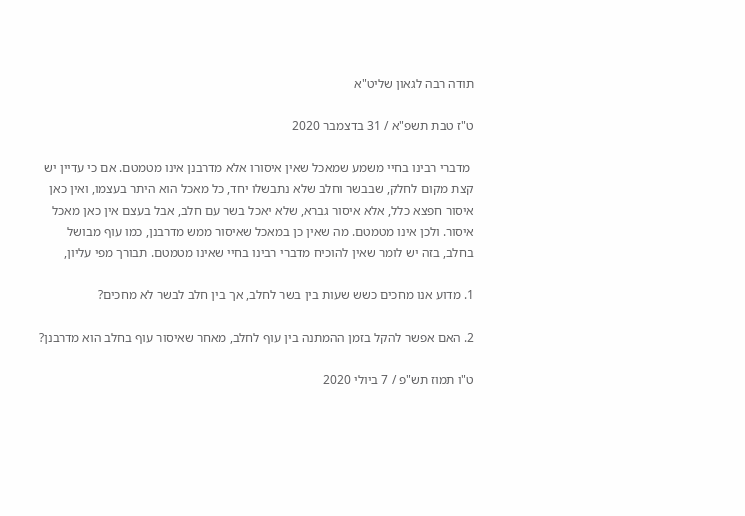תודה רבה לגאון שליט"א

ט"ז טבת תשפ"א / 31 בדצמבר 2020

 מדברי רבינו בחיי משמע שמאכל שאין איסורו אלא מדרבנן אינו מטמטם. אם כי עדיין יש קצת מקום לחלק, שבבשר וחלב שלא נתבשלו יחד, כל מאכל הוא היתר בעצמו, ואין כאן איסור חפצא כלל, אלא איסור גברא, שלא יאכל בשר עם חלב, אבל בעצם אין כאן מאכל איסור. ולכן אינו מטמטם. מה שאין כן במאכל שאיסור ממש מדרבנן, כמו עוף מבושל בחלב, בזה יש לומר שאין להוכיח מדברי רבינו בחיי שאינו מטמטם. תבורך מפי עליון,

1. מדוע אנו מחכים כשש שעות בין בשר לחלב, אך בין חלב לבשר לא מחכים?

2. האם אפשר להקל בזמן ההמתנה בין עוף לחלב, מאחר שאיסור עוף בחלב הוא מדרבנן?

ט"ו תמוז תש"פ / 7 ביולי 2020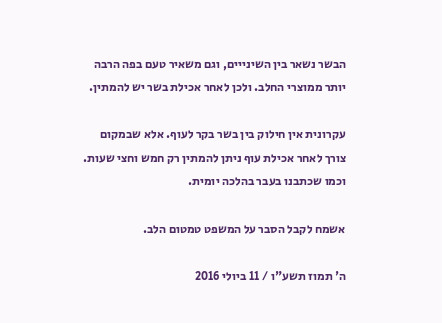הבשר נשאר בין השינייים, וגם משאיר טעם בפה הרבה יותר ממוצרי החלב. ולכן לאחר אכילת בשר יש להמתין.

עקרונית אין חילוק בין בשר בקר לעוף. אלא שבמקום צורך לאחר אכילת עוף ניתן להמתין רק חמש וחצי שעות. וכמו שכתבנו בעבר בהלכה יומית.

אשמח לקבל הסבר על המשפט טמטום הלב.

ה' תמוז תשע"ו / 11 ביולי 2016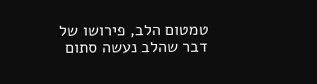טמטום הלב, פירושו של דבר שהלב נעשה סתום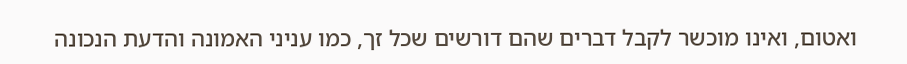ואטום, ואינו מוכשר לקבל דברים שהם דורשים שכל זך, כמו עניני האמונה והדעת הנכונה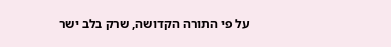על פי התורה הקדושה, שרק בלב ישר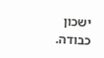ישכון כבודה.